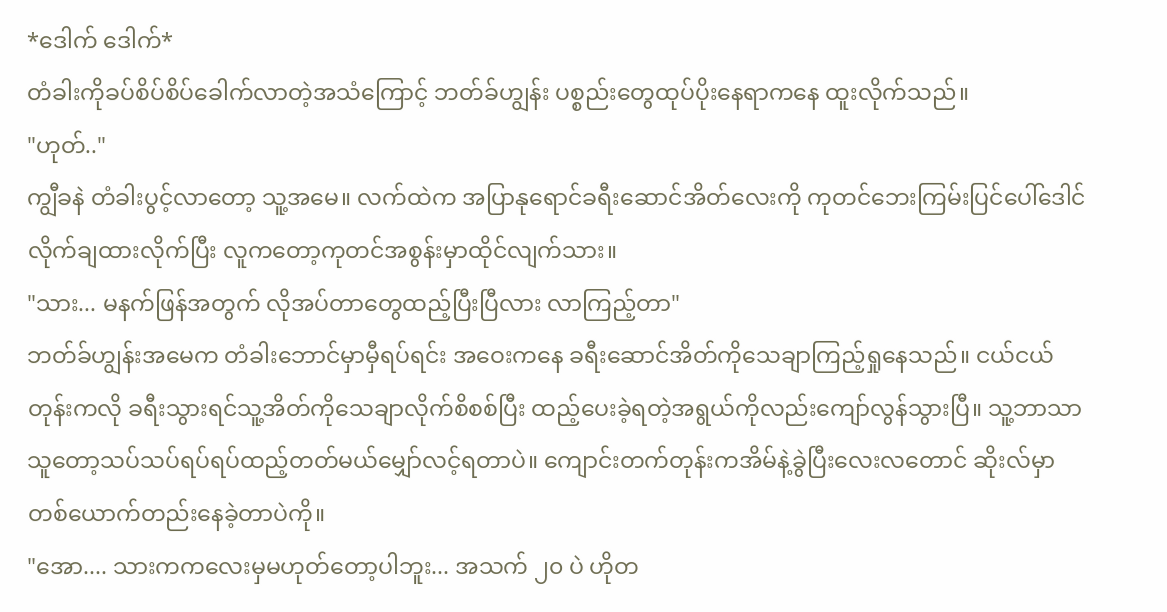*ဒေါက် ဒေါက်*
တံခါးကိုခပ်စိပ်စိပ်ခေါက်လာတဲ့အသံကြောင့် ဘတ်ခ်ဟျွန်း ပစ္စည်းတွေထုပ်ပိုးနေရာကနေ ထူးလိုက်သည်။
"ဟုတ်.."
ကျွီခနဲ တံခါးပွင့်လာတော့ သူ့အမေ။ လက်ထဲက အပြာနုရောင်ခရီးဆောင်အိတ်လေးကို ကုတင်ဘေးကြမ်းပြင်ပေါ်ဒေါင်လိုက်ချထားလိုက်ပြီး လူကတော့ကုတင်အစွန်းမှာထိုင်လျက်သား။
"သား... မနက်ဖြန်အတွက် လိုအပ်တာတွေထည့်ပြီးပြီလား လာကြည့်တာ"
ဘတ်ခ်ဟျွန်းအမေက တံခါးဘောင်မှာမှီရပ်ရင်း အဝေးကနေ ခရီးဆောင်အိတ်ကိုသေချာကြည့်ရှုနေသည်။ ငယ်ငယ်တုန်းကလို ခရီးသွားရင်သူ့အိတ်ကိုသေချာလိုက်စိစစ်ပြီး ထည့်ပေးခဲ့ရတဲ့အရွယ်ကိုလည်းကျော်လွန်သွားပြီ။ သူ့ဘာသာသူတော့သပ်သပ်ရပ်ရပ်ထည့်တတ်မယ်မျှော်လင့်ရတာပဲ။ ကျောင်းတက်တုန်းကအိမ်နဲ့ခွဲပြီးလေးလတောင် ဆိုးလ်မှာ တစ်ယောက်တည်းနေခဲ့တာပဲကို။
"အော.... သားကကလေးမှမဟုတ်တော့ပါဘူး... အသက် ၂၀ ပဲ ဟိုတ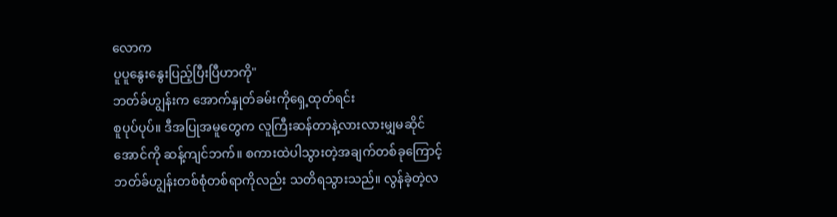လောက
ပူပူနွေးနွေးပြည့်ပြီးပြီဟာကို"
ဘတ်ခ်ဟျွန်းက အောက်နှုတ်ခမ်းကိုရှေ့ထုတ်ရင်း
စူပုပ်ပုပ်။ ဒီအပြုအမူတွေက လူကြီးဆန်တာနဲ့လားလားမျှမဆိုင်အောင်ကို ဆန့်ကျင်ဘက်။ စကားထဲပါသွားတဲ့အချက်တစ်ခုကြောင့် ဘတ်ခ်ဟျွန်းတစ်စုံတစ်ရာကိုလည်း သတိရသွားသည်။ လွန်ခဲ့တဲ့လ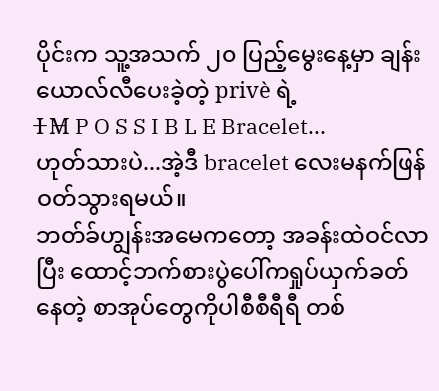ပိုင်းက သူ့အသက် ၂၀ ပြည့်မွေးနေ့မှာ ချန်းယောလ်လီပေးခဲ့တဲ့ privè ရဲ့
I̶ M̶ P O S S I B L E Bracelet...
ဟုတ်သားပဲ...အဲ့ဒီ bracelet လေးမနက်ဖြန်
ဝတ်သွားရမယ်။
ဘတ်ခ်ဟျွန်းအမေကတော့ အခန်းထဲဝင်လာပြီး ထောင့်ဘက်စားပွဲပေါ်ကရှုပ်ယှက်ခတ်နေတဲ့ စာအုပ်တွေကိုပါစီစီရီရီ တစ်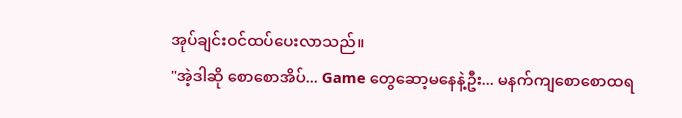အုပ်ချင်းဝင်ထပ်ပေးလာသည်။
"အဲ့ဒါဆို စောစောအိပ်... Game တွေဆော့မနေနဲ့ဦး... မနက်ကျစောစောထရ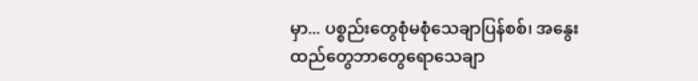မှာ... ပစ္စည်းတွေစုံမစုံသေချာပြန်စစ်၊ အနွေးထည်တွေဘာတွေရောသေချာ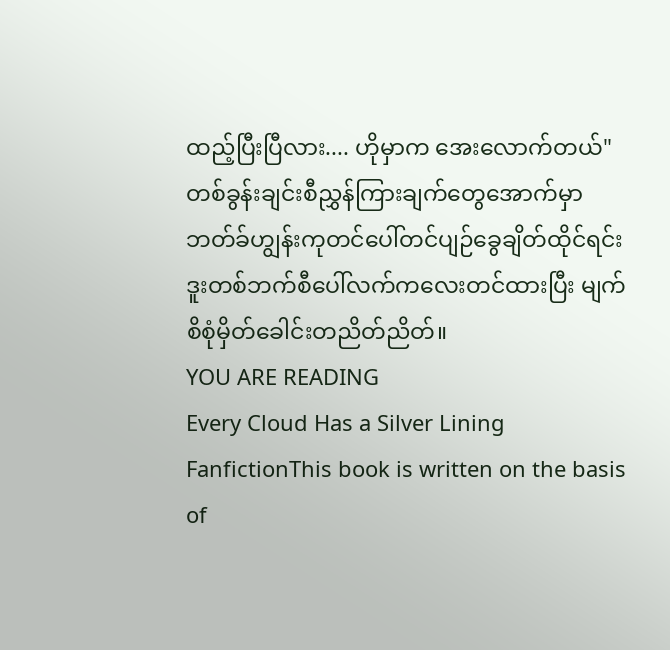ထည့်ပြီးပြီလား.... ဟိုမှာက အေးလောက်တယ်"
တစ်ခွန်းချင်းစီညွှန်ကြားချက်တွေအောက်မှာ ဘတ်ခ်ဟျွန်းကုတင်ပေါ်တင်ပျဉ်ခွေချိတ်ထိုင်ရင်း ဒူးတစ်ဘက်စီပေါ်လက်ကလေးတင်ထားပြီး မျက်စိစုံမှိတ်ခေါင်းတညိတ်ညိတ်။
YOU ARE READING
Every Cloud Has a Silver Lining
FanfictionThis book is written on the basis of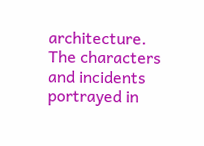architecture. The characters and incidents portrayed in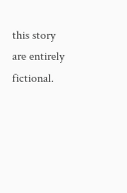this story are entirely fictional.